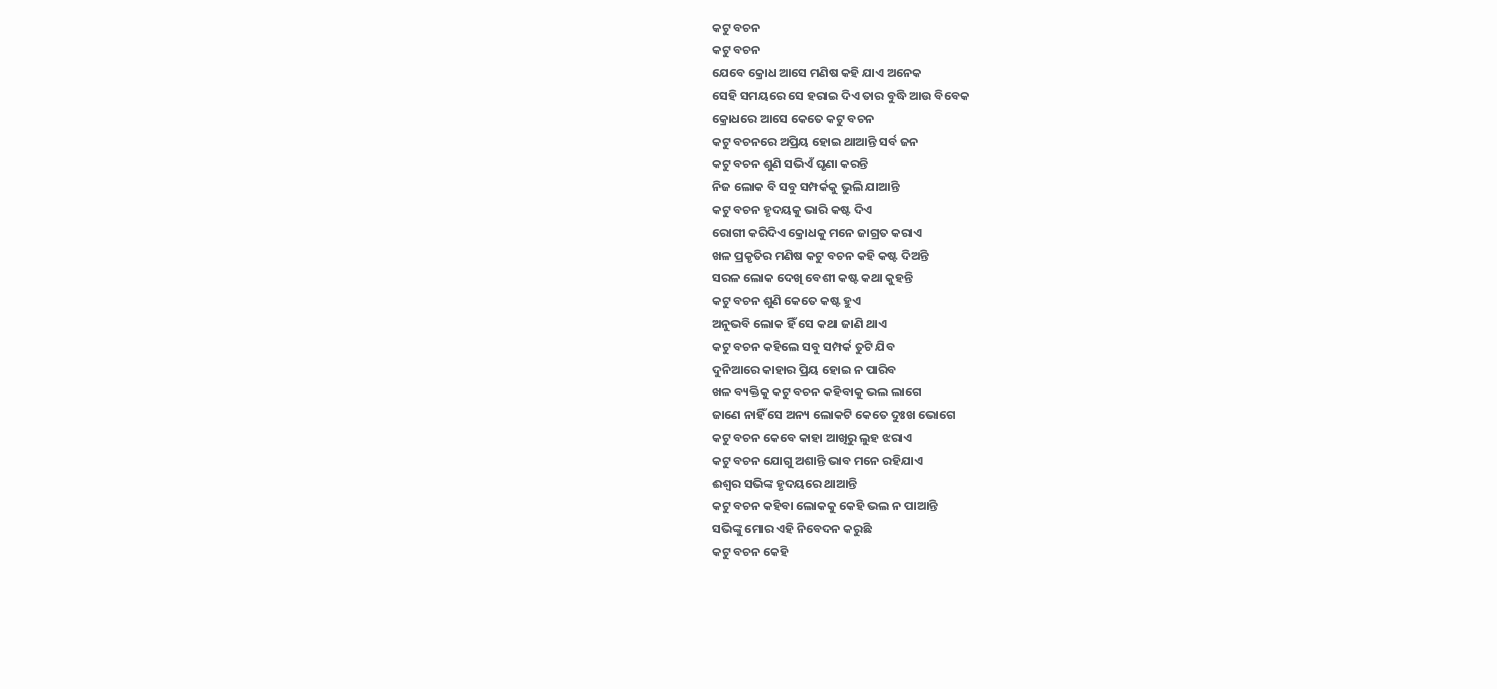କଟୁ ବଚନ
କଟୁ ବଚନ
ଯେବେ କ୍ରୋଧ ଆସେ ମଣିଷ କହି ଯାଏ ଅନେକ
ସେହି ସମୟରେ ସେ ହରାଇ ଦିଏ ତାର ବୁଦ୍ଧି ଆଉ ବିବେକ
କ୍ରୋଧରେ ଆସେ କେତେ କଟୁ ବଚନ
କଟୁ ବଚନରେ ଅପ୍ରିୟ ହୋଇ ଥାଆନ୍ତି ସର୍ବ ଜନ
କଟୁ ବଚନ ଶୁଣି ସଭିଏଁ ଘୃଣା କରନ୍ତି
ନିଜ ଲୋକ ବି ସବୁ ସମ୍ପର୍କକୁ ଭୁଲି ଯାଆନ୍ତି
କଟୁ ବଚନ ହୃଦୟକୁ ଭାରି କଷ୍ଟ ଦିଏ
ରୋଗୀ କରିଦିଏ କ୍ରୋଧକୁ ମନେ ଜାଗ୍ରତ କରାଏ
ଖଳ ପ୍ରକୃତିର ମଣିଷ କଟୁ ବଚନ କହି କଷ୍ଟ ଦିଅନ୍ତି
ସରଳ ଲୋକ ଦେଖି ବେଶୀ କଷ୍ଟ କଥା କୁହନ୍ତି
କଟୁ ବଚନ ଶୁଣି କେତେ କଷ୍ଟ ହୁଏ
ଅନୁଭବି ଲୋକ ହିଁ ସେ କଥା ଜାଣି ଥାଏ
କଟୁ ବଚନ କହିଲେ ସବୁ ସମ୍ପର୍କ ତୁଟି ଯିବ
ଦୁନିଆରେ କାହାର ପ୍ରିୟ ହୋଇ ନ ପାରିବ
ଖଳ ବ୍ୟକ୍ତିକୁ କଟୁ ବଚନ କହିବାକୁ ଭଲ ଲାଗେ
ଜାଣେ ନାହିଁ ସେ ଅନ୍ୟ ଲୋକଟି କେତେ ଦୁଃଖ ଭୋଗେ
କଟୁ ବଚନ କେବେ କାହା ଆଖିରୁ ଲୁହ ଝରାଏ
କଟୁ ବଚନ ଯୋଗୁ ଅଶାନ୍ତି ଭାବ ମନେ ରହିଯାଏ
ଈଶ୍ୱର ସଭିଙ୍କ ହୃଦୟରେ ଥାଆନ୍ତି
କଟୁ ବଚନ କହିବା ଲୋକକୁ କେହି ଭଲ ନ ପାଆନ୍ତି
ସଭିଙ୍କୁ ମୋର ଏହି ନିବେଦନ କରୁଛି
କଟୁ ବଚନ କେହି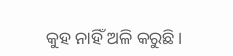କୁହ ନାହିଁ ଅଳି କରୁଛି।